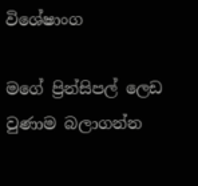විශේෂාංග

මගේ ප්‍රින්සිපල් ලෙඩ වුණාම බලාගන්න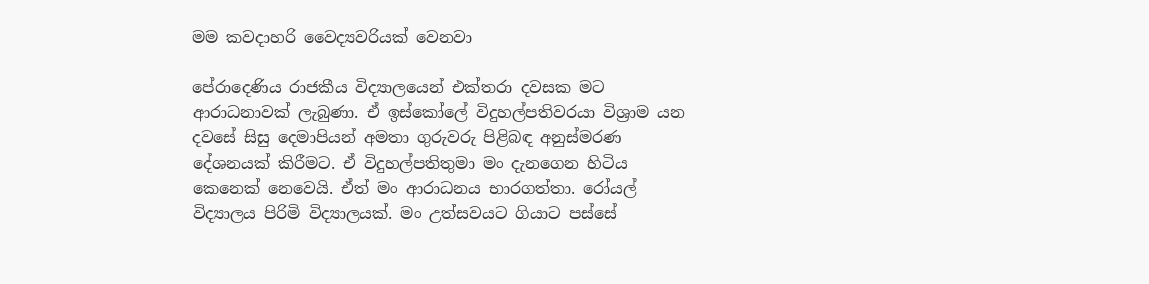මම කවදාහරි වෛද්‍යවරියක් වෙනවා

පේරාදෙණිය රාජකීය විද්‍යාලයෙන් එක්තරා දවසක මට ආරාධනාවක් ලැබුණා. ඒ ඉස්කෝලේ විදුහල්පතිවරයා විශ්‍රාම යන දවසේ සිසු දෙමාපියන් අමතා ගුරුවරු පිළිබඳ අනුස්මරණ දේශනයක් කිරීමට. ඒ විදුහල්පතිතුමා මං දැනගෙන හිටිය කෙනෙක් නෙවෙයි. ඒත් මං ආරාධනය භාරගත්තා. රෝයල් විද්‍යාලය පිරිමි විද්‍යාලයක්. මං උත්සවයට ගියාට පස්සේ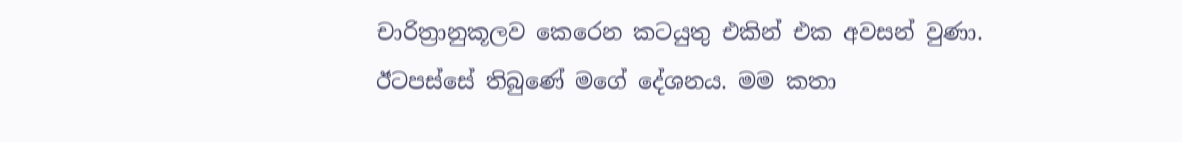චාරිත්‍රානුකූලව කෙරෙන කටයුතු එකින් එක අවසන් වුණා. ඊටපස්සේ තිබුණේ මගේ දේශනය. මම කතා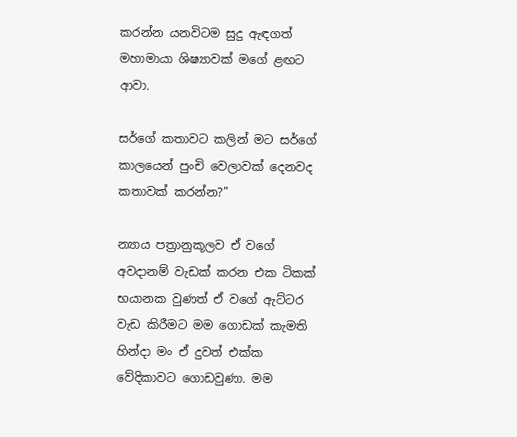කරන්න යනවිටම සුදු ඇඳගත් මහාමායා ශිෂ්‍යාවක් මගේ ළඟට ආවා.

සර්ගේ කතාවට කලින් මට සර්ගේ කාලයෙන් පුංචි වෙලාවක් දෙනවද කතාවක් කරන්න?”

න්‍යාය පත්‍රානුකූලව ඒ වගේ අවදානම් වැඩක් කරන එක ටිකක් භයානක වුණත් ඒ වගේ ඇට්ටර වැඩ කිරීමට මම ගොඩක් කැමති හින්දා මං ඒ දුවත් එක්ක වේදිකාවට ගොඩවුණා. මම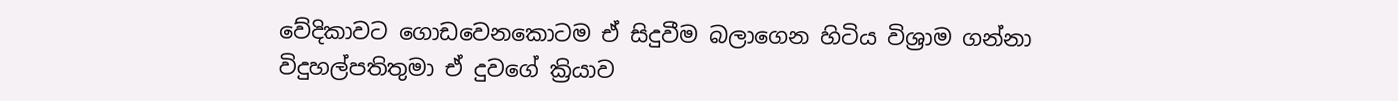වේදිකාවට ගොඩවෙනකොටම ඒ සිදුවීම බලාගෙන හිටිය විශ්‍රාම ගන්නා විදුහල්පතිතුමා ඒ දුවගේ ක්‍රියාව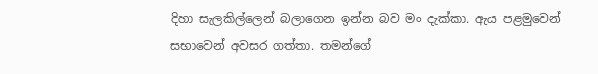දිහා සැලකිල්ලෙන් බලාගෙන ඉන්න බව මං දැක්කා. ඇය පළමුවෙන් සභාවෙන් අවසර ගත්තා. තමන්ගේ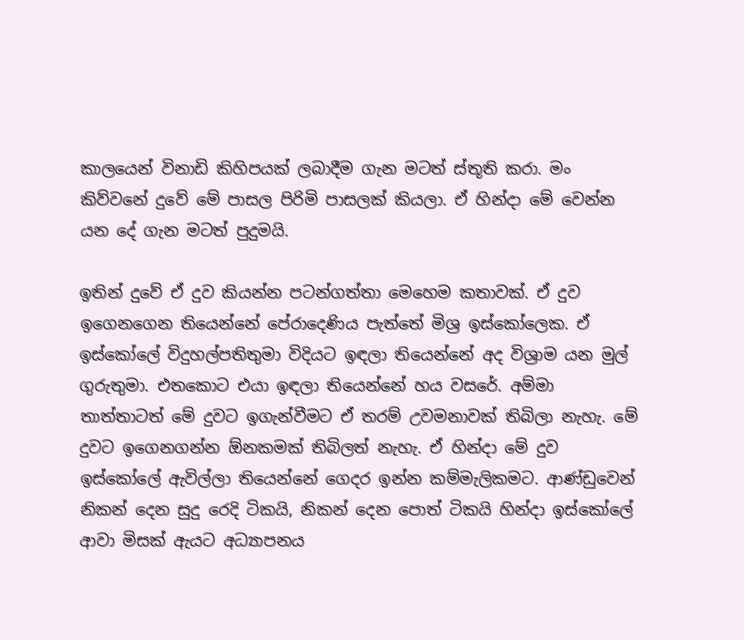කාලයෙන් විනාඩි කිහිපයක් ලබාදීම ගැන මටත් ස්තූති කරා. මං කිව්වනේ දුවේ මේ පාසල පිරිමි පාසලක් කියලා. ඒ හින්දා මේ වෙන්න යන දේ ගැන මටත් පුදුමයි.

ඉතින් දුවේ ඒ දුව කියන්න පටන්ගත්තා මෙහෙම කතාවක්. ඒ දුව ඉගෙනගෙන තියෙන්නේ පේරාදෙණිය පැත්තේ මිශ්‍ර ඉස්කෝලෙක. ඒ ඉස්කෝලේ විදුහල්පතිතුමා විදියට ඉඳලා තියෙන්නේ අද විශ්‍රාම යන මුල් ගුරුතුමා. එතකොට එයා ඉඳලා තියෙන්නේ හය වසරේ. අම්මා තාත්තාටත් මේ දුවට ඉගැන්වීමට ඒ තරම් උවමනාවක් තිබිලා නැහැ. මේ දුවට ඉගෙනගන්න ඕනකමක් තිබිලත් නැහැ. ඒ හින්දා මේ දුව ඉස්කෝලේ ඇවිල්ලා තියෙන්නේ ගෙදර ඉන්න කම්මැලිකමට. ආණ්ඩුවෙන් නිකන් දෙන සුදු රෙදි ටිකයි, නිකන් දෙන පොත් ටිකයි හින්දා ඉස්කෝලේ ආවා මිසක් ඇයට අධ්‍යාපනය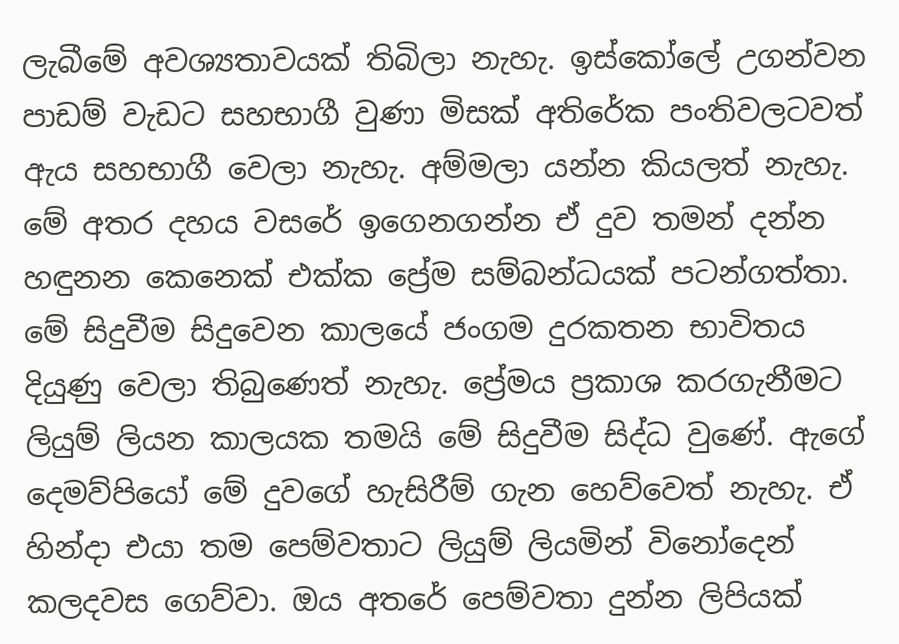ලැබීමේ අවශ්‍යතාවයක් තිබිලා නැහැ. ඉස්කෝලේ උගන්වන පාඩම් වැඩට සහභාගී වුණා මිසක් අතිරේක පංතිවලටවත් ඇය සහභාගී වෙලා නැහැ. අම්මලා යන්න කියලත් නැහැ. මේ අතර දහය වසරේ ඉගෙනගන්න ඒ දුව තමන් දන්න හඳුනන කෙනෙක් එක්ක ප්‍රේම සම්බන්ධයක් පටන්ගත්තා. මේ සිදුවීම සිදුවෙන කාලයේ ජංගම දුරකතන භාවිතය දියුණු වෙලා තිබුණෙත් නැහැ. ප්‍රේමය ප්‍රකාශ කරගැනීමට ලියුම් ලියන කාලයක තමයි මේ සිදුවීම සිද්ධ වුණේ. ඇගේ දෙමව්පියෝ මේ දුවගේ හැසිරීම් ගැන හෙව්වෙත් නැහැ. ඒ හින්දා එයා තම පෙම්වතාට ලියුම් ලියමින් විනෝදෙන් කලදවස ගෙව්වා. ඔය අතරේ පෙම්වතා දුන්න ලිපියක්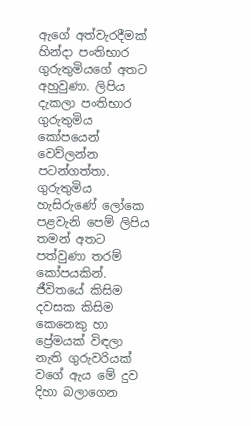ඇගේ අත්වැරදීමක් හින්දා පංතිභාර ගුරුතුමියගේ අතට අහුවුණා. ලිපිය දැකලා පංතිභාර ගුරුතුමිය කෝපයෙන් වෙව්ලන්න පටන්ගත්තා. ගුරුතුමිය හැසිරුණේ ලෝකෙ පළවැනි පෙම් ලිපිය තමන් අතට පත්වුණා තරම් කෝපයකින්. ජීවිතයේ කිසිම දවසක කිසිම කෙනෙකු හා ප්‍රේමයක් විඳලා නැති ගුරුවරියක් වගේ ඇය මේ දුව දිහා බලාගෙන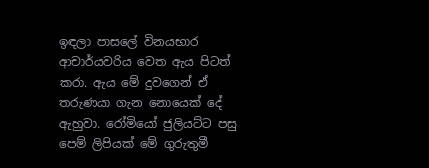ඉඳලා පාසලේ විනයභාර ආචාර්යවරිය වෙත ඇය පිටත් කරා. ඇය මේ දුවගෙන් ඒ තරුණයා ගැන නොයෙක් දේ ඇහුවා. රෝමියෝ ජුලියට්ට පසු පෙම් ලිපියක් මේ ගුරුතුමී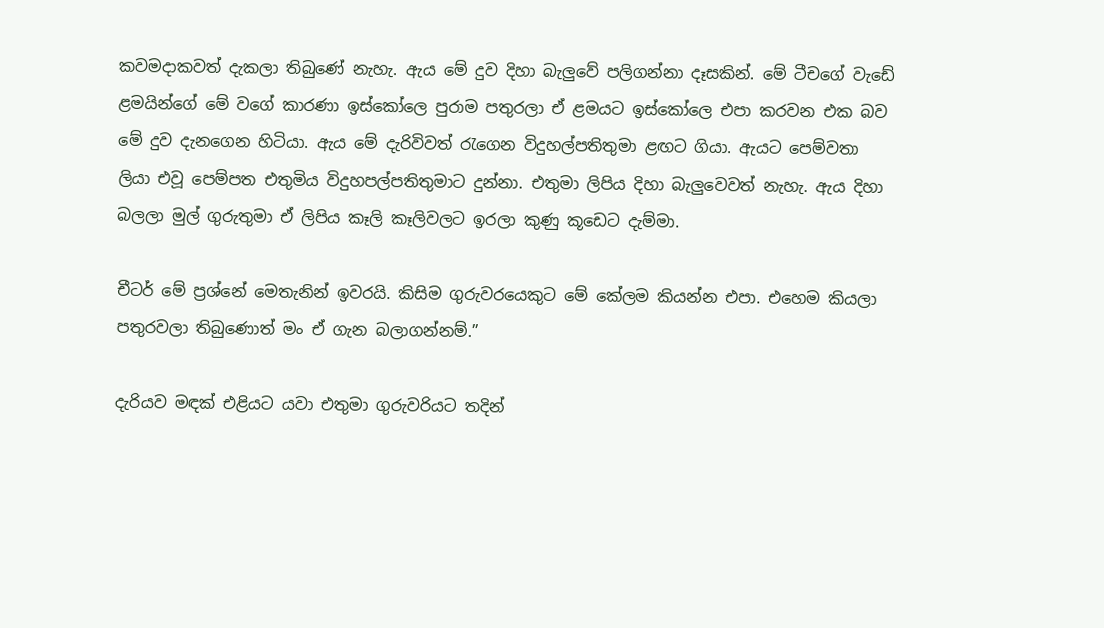කවමදාකවත් දැකලා තිබුණේ නැහැ. ඇය මේ දුව දිහා බැලුවේ පලිගන්නා දෑසකින්. මේ ටීචගේ වැඩේ ළමයින්ගේ මේ වගේ කාරණා ඉස්කෝලෙ පුරාම පතුරලා ඒ ළමයට ඉස්කෝලෙ එපා කරවන එක බව මේ දුව දැනගෙන හිටියා. ඇය මේ දැරිවිවත් රැගෙන විදුහල්පතිතුමා ළඟට ගියා. ඇයට පෙම්වතා ලියා එවූ පෙම්පත එතුමිය විදුහපල්පතිතුමාට දුන්නා. එතුමා ලිපිය දිහා බැලුවෙවත් නැහැ. ඇය දිහා බලලා මුල් ගුරුතුමා ඒ ලිපිය කෑලි කෑලිවලට ඉරලා කුණු කූඩෙට දැම්මා.

චීටර් මේ ප්‍රශ්නේ මෙතැනින් ඉවරයි. කිසිම ගුරුවරයෙකුට මේ කේලම කියන්න එපා. එහෙම කියලා පතුරවලා තිබුණොත් මං ඒ ගැන බලාගන්නම්.”

දැරියව මඳක් එළියට යවා එතුමා ගුරුවරියට තදින්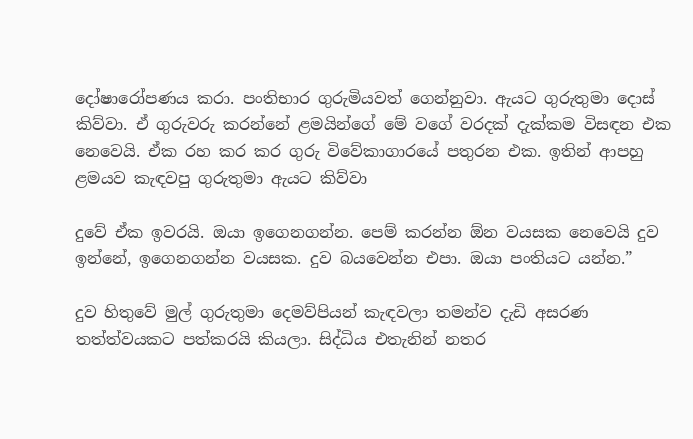දෝෂාරෝපණය කරා. පංතිභාර ගුරුමියවත් ගෙන්නුවා. ඇයට ගුරුතුමා දොස් කිව්වා. ඒ ගුරුවරු කරන්නේ ළමයින්ගේ මේ වගේ වරදක් දැක්කම විසඳන එක නෙවෙයි. ඒක රහ කර කර ගුරු විවේකාගාරයේ පතුරන එක. ඉතින් ආපහු ළමයව කැඳවපු ගුරුතුමා ඇයට කිව්වා

දුවේ ඒක ඉවරයි. ඔයා ඉගෙනගන්න. පෙම් කරන්න ඕන වයසක නෙවෙයි දුව ඉන්නේ, ඉගෙනගන්න වයසක. දුව බයවෙන්න එපා. ඔයා පංතියට යන්න.”

දුව හිතුවේ මුල් ගුරුතුමා දෙමව්පියන් කැඳවලා තමන්ව දැඩි අසරණ තත්ත්වයකට පත්කරයි කියලා. සිද්ධිය එතැනින් නතර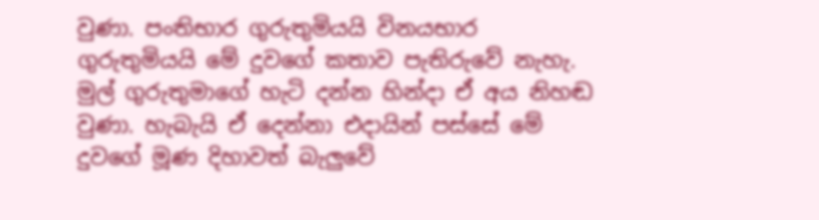වුණා. පංතිභාර ගුරුතුමියයි විනයභාර ගුරුතුමියයි මේ දුවගේ කතාව පැතිරුවේ නැහැ. මුල් ගුරුතුමාගේ හැටි දන්න හින්දා ඒ අය නිහඬ වුණා. හැබැයි ඒ දෙන්නා එදායින් පස්සේ මේ දුවගේ මූණ දිහාවත් බැලුවේ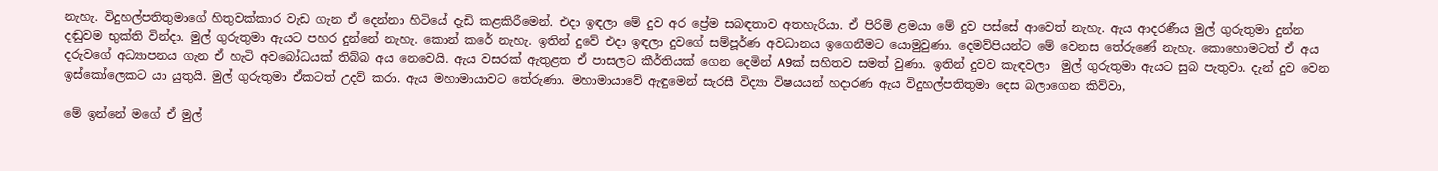නැහැ. විදුහල්පතිතුමාගේ හිතුවක්කාර වැඩ ගැන ඒ දෙන්නා හිටියේ දැඩි කළකිරීමෙන්. එදා ඉඳලා මේ දුව අර ප්‍රේම සබඳතාව අතහැරියා. ඒ පිරිමි ළමයා මේ දුව පස්සේ ආවෙත් නැහැ. ඇය ආදරණීය මුල් ගුරුතුමා දුන්න දඬුවම භුක්ති වින්දා. මුල් ගුරුතුමා ඇයට පහර දුන්නේ නැහැ. කොන් කරේ නැහැ. ඉතින් දුවේ එදා ඉඳලා දුවගේ සම්පූර්ණ අවධානය ඉගෙනීමට යොමුවුණා. දෙමව්පියන්ට මේ වෙනස තේරුණේ නැහැ. කොහොමටත් ඒ අය දරුවගේ අධ්‍යාපනය ගැන ඒ හැටි අවබෝධයක් තිබ්බ අය නෙවෙයි. ඇය වසරක් ඇතුළත ඒ පාසලට කීර්තියක් ගෙන දෙමින් A9ක් සහිතව සමත් වුණා. ඉතින් දුවව කැඳවලා  මුල් ගුරුතුමා ඇයට සුබ පැතුවා. දැන් දුව වෙන ඉස්කෝලෙකට යා යුතුයි. මුල් ගුරුතුමා ඒකටත් උදව් කරා. ඇය මහාමායාවට තේරුණා. මහාමායාවේ ඇඳුමෙන් සැරසී විද්‍යා විෂයයන් හදාරණ ඇය විදුහල්පතිතුමා දෙස බලාගෙන කිව්වා,

මේ ඉන්නේ මගේ ඒ මුල්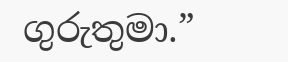ගුරුතුමා.”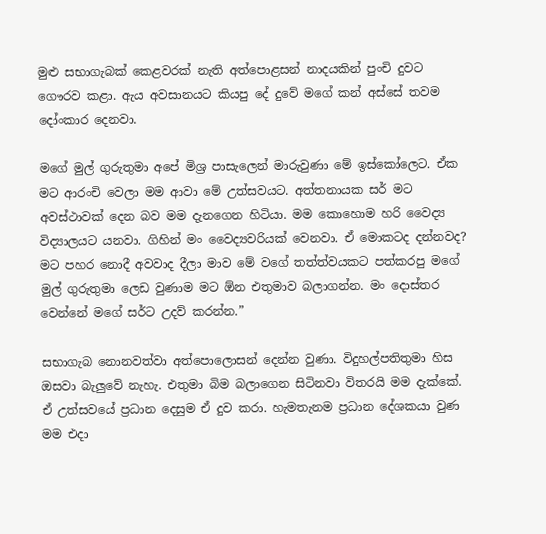මුළු සභාගැබක් කෙළවරක් නැති අත්පොළසන් නාදයකින් පුංචි දුවට ගෞරව කළා. ඇය අවසානයට කියපු දේ දුවේ මගේ කන් අස්සේ තවම දෝංකාර දෙනවා.

මගේ මුල් ගුරුතුමා අපේ මිශ්‍ර පාසැලෙන් මාරුවුණා මේ ඉස්කෝලෙට. ඒක මට ආරංචි වෙලා මම ආවා මේ උත්සවයට. අත්තනායක සර් මට අවස්ථාවක් දෙන බව මම දැනගෙන හිටියා. මම කොහොම හරි වෛද්‍ය විද්‍යාලයට යනවා. ගිහින් මං වෛද්‍යවරියක් වෙනවා. ඒ මොකටද දන්නවද? මට පහර නොදී අවවාද දීලා මාව මේ වගේ තත්ත්වයකට පත්කරපු මගේ මුල් ගුරුතුමා ලෙඩ වුණාම මට ඕන එතුමාව බලාගන්න. මං දොස්තර වෙන්නේ මගේ සර්ට උදව් කරන්න.”

සභාගැබ නොනවත්වා අත්පොලොසන් දෙන්න වුණා. විදුහල්පතිතුමා හිස ඔසවා බැලුවේ නැහැ. එතුමා බිම බලාගෙන සිටිනවා විතරයි මම දැක්කේ. ඒ උත්සවයේ ප්‍රධාන දෙසුම ඒ දුව කරා. හැමතැනම ප්‍රධාන දේශකයා වුණ මම එදා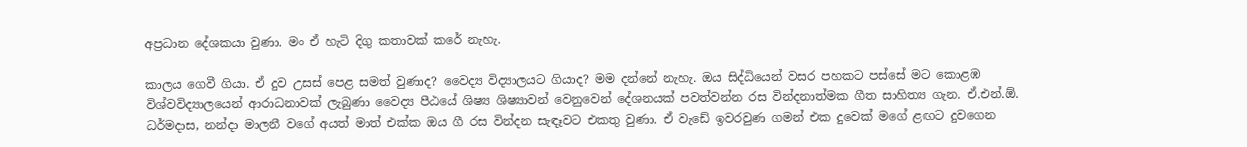අප්‍රධාන දේශකයා වුණා. මං ඒ හැටි දිගු කතාවක් කරේ නැහැ.

කාලය ගෙවී ගියා. ඒ දුව උසස් පෙළ සමත් වුණාද? වෛද්‍ය විද්‍යාලයට ගියාද? මම දන්නේ නැහැ. ඔය සිද්ධියෙන් වසර පහකට පස්සේ මට කොළඹ විශ්වවිද්‍යාලයෙන් ආරාධනාවක් ලැබුණා වෛද්‍ය පීඨයේ ශිෂ්‍ය ශිෂ්‍යාවන් වෙනුවෙන් දේශනයක් පවත්වන්න රස වින්දනාත්මක ගීත සාහිත්‍ය ගැන. ඒ.එන්.ඕ. ධර්මදාස, නන්දා මාලනී වගේ අයත් මාත් එක්ක ඔය ගී රස වින්දන සැඳෑවට එකතු වුණා. ඒ වැඩේ ඉවරවුණ ගමන් එක දුවෙක් මගේ ළඟට දුවගෙන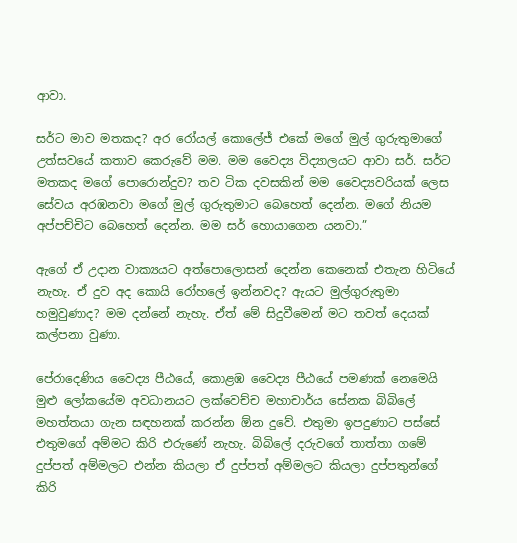ආවා.

සර්ට මාව මතකද? අර රෝයල් කොලේජ් එකේ මගේ මුල් ගුරුතුමාගේ උත්සවයේ කතාව කෙරුවේ මම. මම වෛද්‍ය විද්‍යාලයට ආවා සර්. සර්ට මතකද මගේ පොරොන්දුව? තව ටික දවසකින් මම වෛද්‍යවරියක් ලෙස සේවය අරඹනවා මගේ මුල් ගුරුතුමාට බෙහෙත් දෙන්න. මගේ නියම අප්පච්චිට බෙහෙත් දෙන්න. මම සර් හොයාගෙන යනවා.”

ඇගේ ඒ උදාන වාක්‍යයට අත්පොලොසන් දෙන්න කෙනෙක් එතැන හිටියේ නැහැ. ඒ දුව අද කොයි රෝහලේ ඉන්නවද? ඇයට මුල්ගුරුතුමා හමුවුණාද? මම දන්නේ නැහැ. ඒත් මේ සිදුවීමෙන් මට තවත් දෙයක් කල්පනා වුණා.

පේරාදෙණිය වෛද්‍ය පීඨයේ, කොළඹ වෛද්‍ය පීඨයේ පමණක් නෙමෙයි මුළු ලෝකයේම අවධානයට ලක්වෙච්ච මහාචාර්ය සේනක බිබිලේ මහත්තයා ගැන සඳහනක් කරන්න ඕන දුවේ. එතුමා ඉපදුණාට පස්සේ එතුමගේ අම්මට කිරි එරුණේ නැහැ. බිබිලේ දරුවගේ තාත්තා ගමේ දුප්පත් අම්මලට එන්න කියලා ඒ දුප්පත් අම්මලට කියලා දුප්පතුන්ගේ කිරි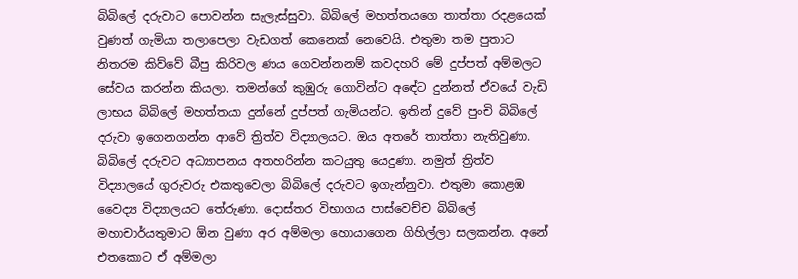බිබිලේ දරුවාට පොවන්න සැලැස්සුවා. බිබිලේ මහත්තයගෙ තාත්තා රදළයෙක් වුණත් ගැමියා තලාපෙලා වැඩගත් කෙනෙක් නෙවෙයි. එතුමා තම පුතාට නිතරම කිව්වේ බීපු කිරිවල ණය ගෙවන්නනම් කවදහරි මේ දුප්පත් අම්මලට සේවය කරන්න කියලා. තමන්ගේ කුඹුරු ගොවින්ට අඳේට දුන්නත් ඒවයේ වැඩි ලාභය බිබිලේ මහත්තයා දුන්නේ දුප්පත් ගැමියන්ට. ඉතින් දුවේ පුංචි බිබිලේ දරුවා ඉගෙනගන්න ආවේ ත්‍රිත්ව විද්‍යාලයට. ඔය අතරේ තාත්තා නැතිවුණා. බිබිලේ දරුවට අධ්‍යාපනය අතහරින්න කටයුතු යෙදුණා. නමුත් ත්‍රිත්ව විද්‍යාලයේ ගුරුවරු එකතුවෙලා බිබිලේ දරුවට ඉගැන්නුවා. එතුමා කොළඹ වෛද්‍ය විද්‍යාලයට තේරුණා. දොස්තර විභාගය පාස්වෙච්ච බිබිලේ මහාචාර්යතුමාට ඕන වුණා අර අම්මලා හොයාගෙන ගිහිල්ලා සලකන්න. අනේ එතකොට ඒ අම්මලා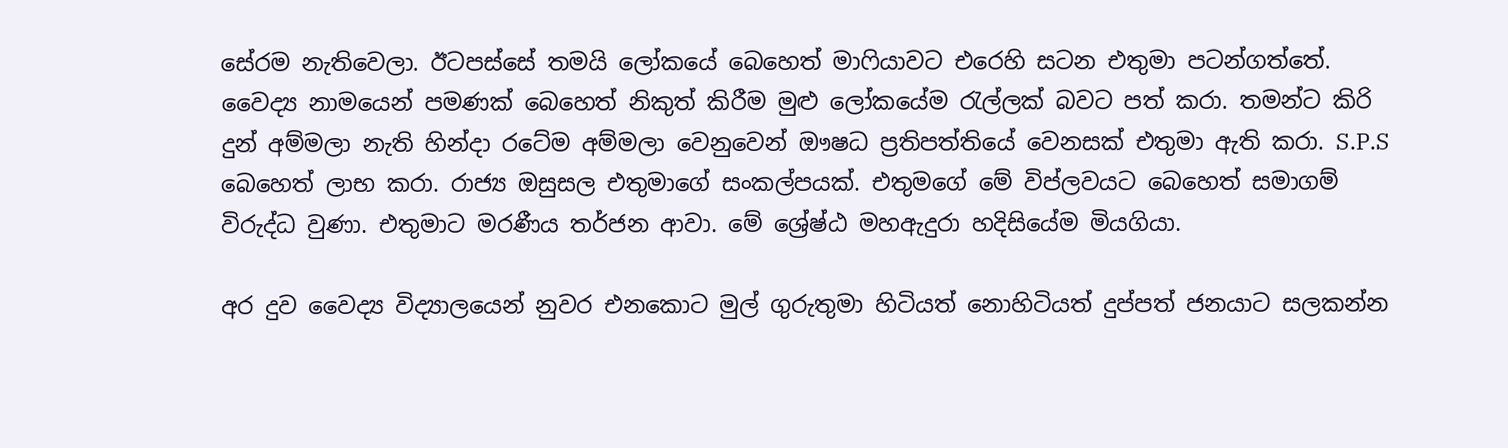සේරම නැතිවෙලා. ඊටපස්සේ තමයි ලෝකයේ බෙහෙත් මාෆියාවට එරෙහි සටන එතුමා පටන්ගත්තේ. වෛද්‍ය නාමයෙන් පමණක් බෙහෙත් නිකුත් කිරීම මුළු ලෝකයේම රැල්ලක් බවට පත් කරා. තමන්ට කිරි දුන් අම්මලා නැති හින්දා රටේම අම්මලා වෙනුවෙන් ඖෂධ ප්‍රතිපත්තියේ වෙනසක් එතුමා ඇති කරා. S.P.S බෙහෙත් ලාභ කරා. රාජ්‍ය ඔසුසල එතුමාගේ සංකල්පයක්. එතුමගේ මේ විප්ලවයට බෙහෙත් සමාගම් විරුද්ධ වුණා. එතුමාට මරණීය තර්ජන ආවා. මේ ශ්‍රේෂ්ඨ මහඇදුරා හදිසියේම මියගියා.

අර දුව වෛද්‍ය විද්‍යාලයෙන් නුවර එනකොට මුල් ගුරුතුමා හිටියත් නොහිටියත් දුප්පත් ජනයාට සලකන්න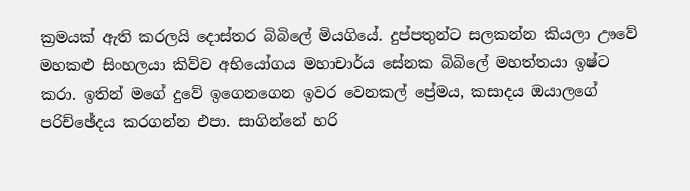ක්‍රමයක් ඇති කරලයි දොස්තර බිබිලේ මියගියේ. දුප්පතුන්ට සලකන්න කියලා ඌවේ මහකළු සිංහලයා කිව්ව අභියෝගය මහාචාර්ය සේනක බිබිලේ මහත්තයා ඉෂ්ට කරා. ඉතින් මගේ දුවේ ඉගෙනගෙන ඉවර වෙනකල් ප්‍රේමය, කසාදය ඔයාලගේ පරිච්ඡේදය කරගන්න එපා. සාගින්නේ හරි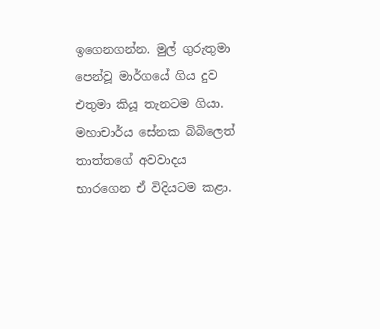ඉගෙනගන්න. මුල් ගුරුතුමා පෙන්වූ මාර්ගයේ ගිය දුව එතුමා කියූ තැනටම ගියා. මහාචාර්ය සේනක බිබිලෙත් තාත්තගේ අවවාදය භාරගෙන ඒ විදියටම කළා.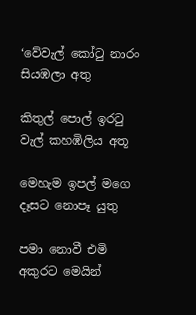‘වේවැල් කෝටු නාරං සියඹලා අතු

කිතුල් පොල් ඉරටු වැල් කහඹිලිය අතූ

මෙහැම ඉපල් මගෙ දෑසට නොපෑ යුතු

පමා නොවී එමි අකුරට මෙයින්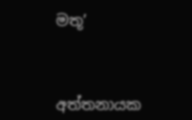මතූ’



අත්තනායක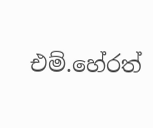එම්.හේරත්